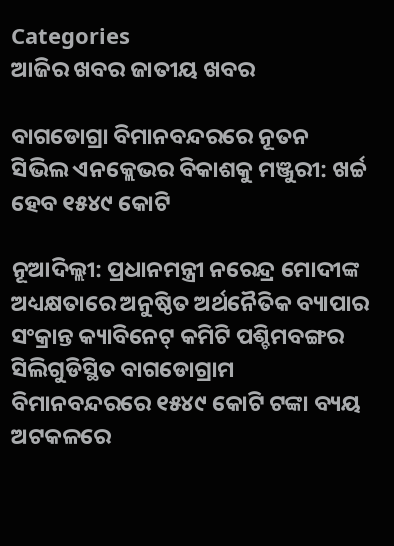Categories
ଆଜିର ଖବର ଜାତୀୟ ଖବର

ବାଗଡୋଗ୍ରା ବିମାନବନ୍ଦରରେ ନୂତନ ସିଭିଲ ଏନକ୍ଲେଭର ବିକାଶକୁ ମଞ୍ଜୁରୀ: ଖର୍ଚ୍ଚ ହେବ ୧୫୪୯ କୋଟି

ନୂଆଦିଲ୍ଲୀ: ପ୍ରଧାନମନ୍ତ୍ରୀ ନରେନ୍ଦ୍ର ମୋଦୀଙ୍କ ଅଧ୍ୟକ୍ଷତାରେ ଅନୁଷ୍ଠିତ ଅର୍ଥନୈତିକ ବ୍ୟାପାର ସଂକ୍ରାନ୍ତ କ୍ୟାବିନେଟ୍ କମିଟି ପଶ୍ଚିମବଙ୍ଗର ସିଲିଗୁଡିସ୍ଥିତ ବାଗଡୋଗ୍ରାମ ବିମାନବନ୍ଦରରେ ୧୫୪୯ କୋଟି ଟଙ୍କା ବ୍ୟୟ ଅଟକଳରେ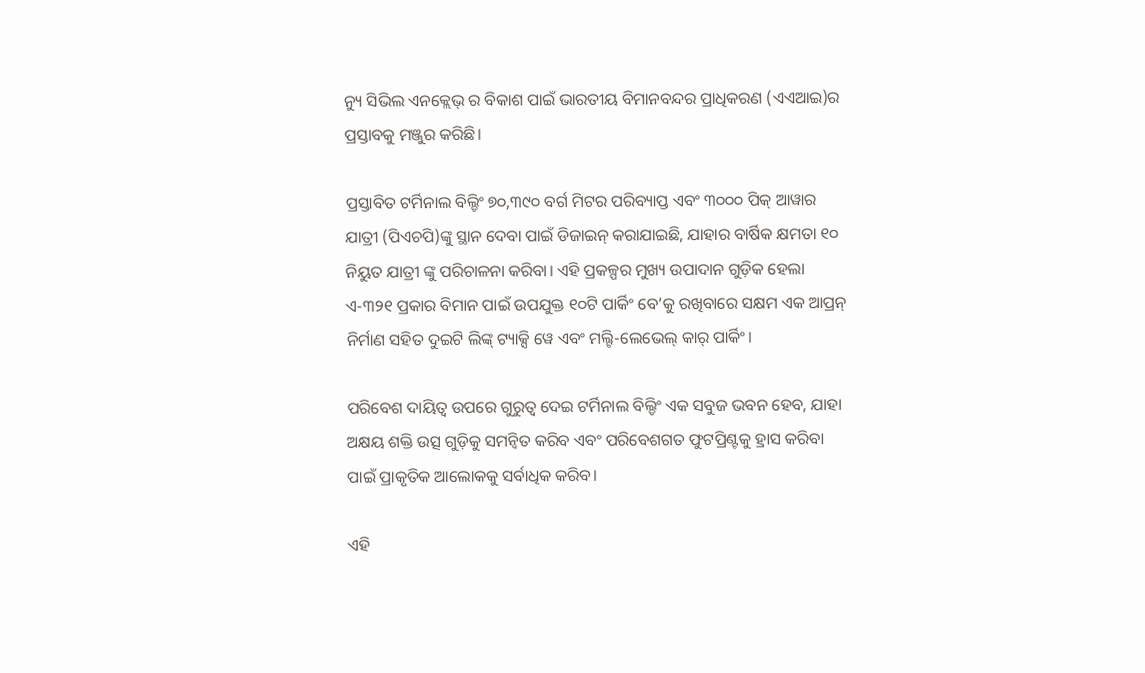ନ୍ୟୁ ସିଭିଲ ଏନକ୍ଲେଭ୍ ର ବିକାଶ ପାଇଁ ଭାରତୀୟ ବିମାନବନ୍ଦର ପ୍ରାଧିକରଣ (ଏଏଆଇ)ର ପ୍ରସ୍ତାବକୁ ମଞ୍ଜୁର କରିଛି।

ପ୍ରସ୍ତାବିତ ଟର୍ମିନାଲ ବିଲ୍ଡିଂ ୭୦,୩୯୦ ବର୍ଗ ମିଟର ପରିବ୍ୟାପ୍ତ ଏବଂ ୩୦୦୦ ପିକ୍ ଆୱାର ଯାତ୍ରୀ (ପିଏଚପି)ଙ୍କୁ ସ୍ଥାନ ଦେବା ପାଇଁ ଡିଜାଇନ୍ କରାଯାଇଛି, ଯାହାର ବାର୍ଷିକ କ୍ଷମତା ୧୦ ନିୟୁତ ଯାତ୍ରୀ ଙ୍କୁ ପରିଚାଳନା କରିବା। ଏହି ପ୍ରକଳ୍ପର ମୁଖ୍ୟ ଉପାଦାନ ଗୁଡ଼ିକ ହେଲା ଏ-୩୨୧ ପ୍ରକାର ବିମାନ ପାଇଁ ଉପଯୁକ୍ତ ୧୦ଟି ପାର୍କିଂ ବେ’କୁ ରଖିବାରେ ସକ୍ଷମ ଏକ ଆପ୍ରନ୍ ନିର୍ମାଣ ସହିତ ଦୁଇଟି ଲିଙ୍କ୍ ଟ୍ୟାକ୍ସି ୱେ ଏବଂ ମଲ୍ଟି-ଲେଭେଲ୍ କାର୍ ପାର୍କିଂ।

ପରିବେଶ ଦାୟିତ୍ବ ଉପରେ ଗୁରୁତ୍ୱ ଦେଇ ଟର୍ମିନାଲ ବିଲ୍ଡିଂ ଏକ ସବୁଜ ଭବନ ହେବ, ଯାହା ଅକ୍ଷୟ ଶକ୍ତି ଉତ୍ସ ଗୁଡ଼ିକୁ ସମନ୍ୱିତ କରିବ ଏବଂ ପରିବେଶଗତ ଫୁଟପ୍ରିଣ୍ଟକୁ ହ୍ରାସ କରିବା ପାଇଁ ପ୍ରାକୃତିକ ଆଲୋକକୁ ସର୍ବାଧିକ କରିବ।

ଏହି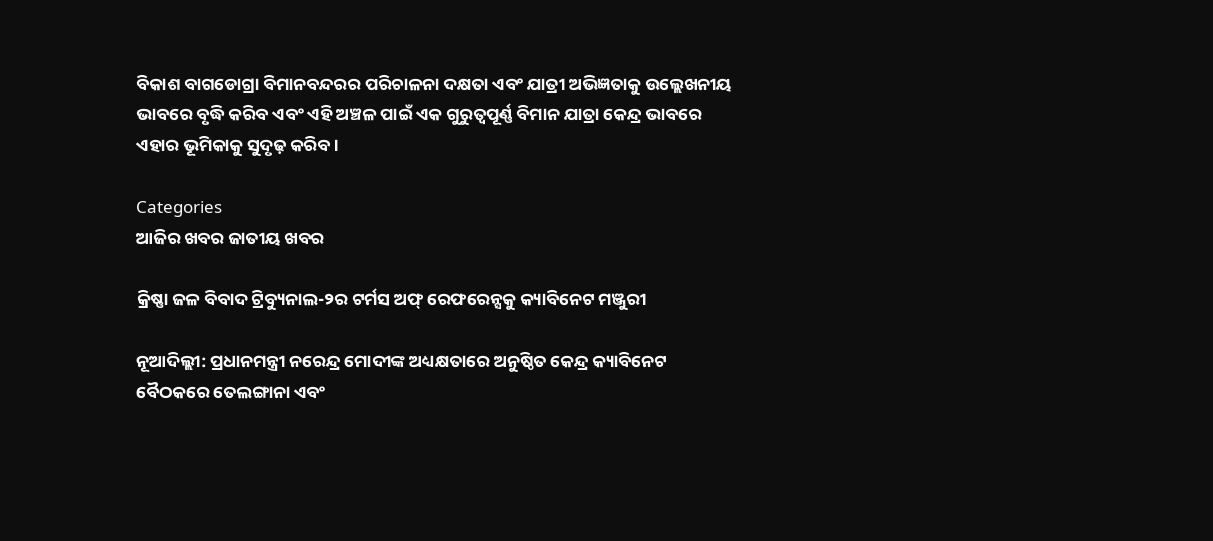ବିକାଶ ବାଗଡୋଗ୍ରା ବିମାନବନ୍ଦରର ପରିଚାଳନା ଦକ୍ଷତା ଏବଂ ଯାତ୍ରୀ ଅଭିଜ୍ଞତାକୁ ଉଲ୍ଲେଖନୀୟ ଭାବରେ ବୃଦ୍ଧି କରିବ ଏବଂ ଏହି ଅଞ୍ଚଳ ପାଇଁ ଏକ ଗୁରୁତ୍ୱପୂର୍ଣ୍ଣ ବିମାନ ଯାତ୍ରା କେନ୍ଦ୍ର ଭାବରେ ଏହାର ଭୂମିକାକୁ ସୁଦୃଢ଼ କରିବ।

Categories
ଆଜିର ଖବର ଜାତୀୟ ଖବର

କ୍ରିଷ୍ଣା ଜଳ ବିବାଦ ଟ୍ରିବ୍ୟୁନାଲ-୨ର ଟର୍ମସ ଅଫ୍ ରେଫରେନ୍ସକୁ କ୍ୟାବିନେଟ ମଞ୍ଜୁରୀ

ନୂଆଦିଲ୍ଲୀ: ପ୍ରଧାନମନ୍ତ୍ରୀ ନରେନ୍ଦ୍ର ମୋଦୀଙ୍କ ଅଧ୍ୟକ୍ଷତାରେ ଅନୁଷ୍ଠିତ କେନ୍ଦ୍ର କ୍ୟାବିନେଟ ବୈଠକରେ ତେଲଙ୍ଗାନା ଏବଂ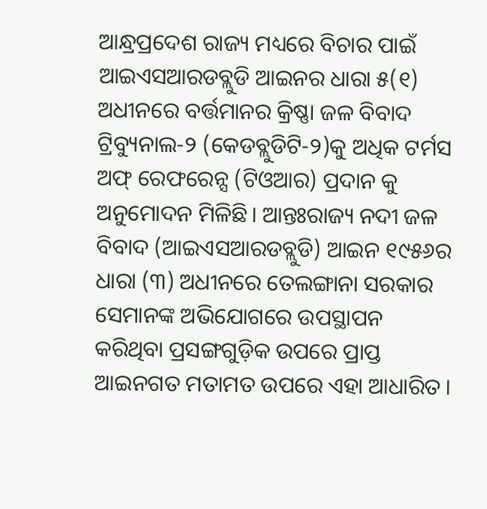ଆନ୍ଧ୍ରପ୍ରଦେଶ ରାଜ୍ୟ ମଧ୍ୟରେ ବିଚାର ପାଇଁ ଆଇଏସଆରଡବ୍ଲୁଡି ଆଇନର ଧାରା ୫(୧) ଅଧୀନରେ ବର୍ତ୍ତମାନର କ୍ରିଷ୍ଣା ଜଳ ବିବାଦ ଟ୍ରିବ୍ୟୁନାଲ-୨ (କେଡବ୍ଲୁଡିଟି-୨)କୁ ଅଧିକ ଟର୍ମସ ଅଫ୍ ରେଫରେନ୍ସ (ଟିଓଆର) ପ୍ରଦାନ କୁ ଅନୁମୋଦନ ମିଳିଛି। ଆନ୍ତଃରାଜ୍ୟ ନଦୀ ଜଳ ବିବାଦ (ଆଇଏସଆରଡବ୍ଲୁଡି) ଆଇନ ୧୯୫୬ର ଧାରା (୩) ଅଧୀନରେ ତେଲଙ୍ଗାନା ସରକାର ସେମାନଙ୍କ ଅଭିଯୋଗରେ ଉପସ୍ଥାପନ କରିଥିବା ପ୍ରସଙ୍ଗଗୁଡ଼ିକ ଉପରେ ପ୍ରାପ୍ତ ଆଇନଗତ ମତାମତ ଉପରେ ଏହା ଆଧାରିତ।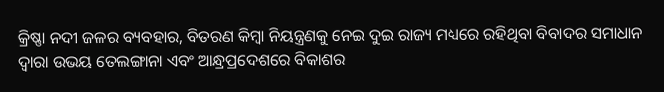କ୍ରିଷ୍ଣା ନଦୀ ଜଳର ବ୍ୟବହାର, ବିତରଣ କିମ୍ବା ନିୟନ୍ତ୍ରଣକୁ ନେଇ ଦୁଇ ରାଜ୍ୟ ମଧ୍ୟରେ ରହିଥିବା ବିବାଦର ସମାଧାନ ଦ୍ୱାରା ଉଭୟ ତେଲଙ୍ଗାନା ଏବଂ ଆନ୍ଧ୍ରପ୍ରଦେଶରେ ବିକାଶର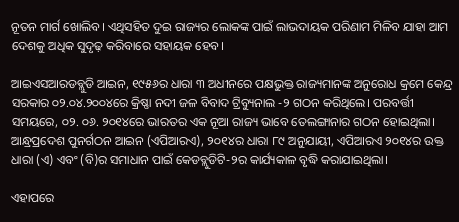ନୂତନ ମାର୍ଗ ଖୋଲିବ। ଏଥିସହିତ ଦୁଇ ରାଜ୍ୟର ଲୋକଙ୍କ ପାଇଁ ଲାଭଦାୟକ ପରିଣାମ ମିଳିବ ଯାହା ଆମ ଦେଶକୁ ଅଧିକ ସୁଦୃଢ଼ କରିବାରେ ସହାୟକ ହେବ।

ଆଇଏସଆରଡବ୍ଲୁଡି ଆଇନ, ୧୯୫୬ର ଧାରା ୩ ଅଧୀନରେ ପକ୍ଷଭୁକ୍ତ ରାଜ୍ୟମାନଙ୍କ ଅନୁରୋଧ କ୍ରମେ କେନ୍ଦ୍ର ସରକାର ୦୨.୦୪.୨୦୦୪ରେ କ୍ରିଷ୍ଣା ନଦୀ ଜଳ ବିବାଦ ଟ୍ରିବ୍ୟୁନାଲ -୨ ଗଠନ କରିଥିଲେ। ପରବର୍ତ୍ତୀ ସମୟରେ, ୦୨. ୦୬. ୨୦୧୪ରେ ଭାରତର ଏକ ନୂଆ ରାଜ୍ୟ ଭାବେ ତେଲଙ୍ଗାନାର ଗଠନ ହୋଇଥିଲା। ଆନ୍ଧ୍ରପ୍ରଦେଶ ପୁନର୍ଗଠନ ଆଇନ (ଏପିଆରଏ), ୨୦୧୪ର ଧାରା ୮୯ ଅନୁଯାୟୀ, ଏପିଆରଏ ୨୦୧୪ର ଉକ୍ତ ଧାରା (ଏ) ଏବଂ (ବି)ର ସମାଧାନ ପାଇଁ କେଡବ୍ଲୁଡିଟି-୨ର କାର୍ଯ୍ୟକାଳ ବୃଦ୍ଧି କରାଯାଇଥିଲା।

ଏହାପରେ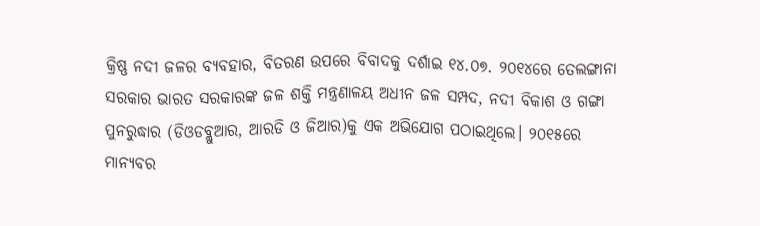କ୍ରିଷ୍ଣ ନଦୀ ଜଳର ବ୍ୟବହାର, ବିତରଣ ଉପରେ ବିବାଦକୁ ଦର୍ଶାଇ ୧୪.୦୭. ୨୦୧୪ରେ ତେଲଙ୍ଗାନା ସରକାର ଭାରତ ସରକାରଙ୍କ ଜଳ ଶକ୍ତି ମନ୍ତ୍ରଣାଳୟ ଅଧୀନ ଜଳ ସମ୍ପଦ, ନଦୀ ବିକାଶ ଓ ଗଙ୍ଗା ପୁନରୁଦ୍ଧାର (ଡିଓଡବ୍ଲୁଆର, ଆରଡି ଓ ଜିଆର)କୁ ଏକ ଅଭିଯୋଗ ପଠାଇଥିଲେ। ୨୦୧୫ରେ ମାନ୍ୟବର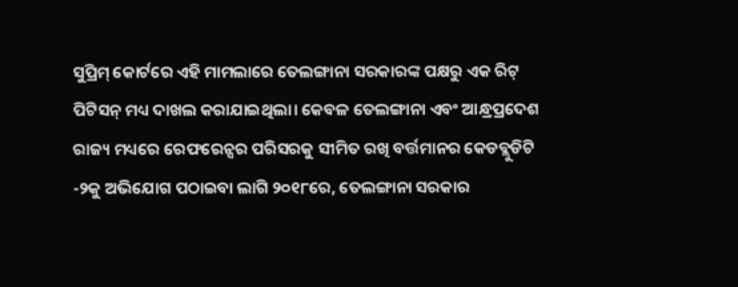ସୁପ୍ରିମ୍ କୋର୍ଟରେ ଏହି ମାମଲାରେ ତେଲଙ୍ଗାନା ସରକାରଙ୍କ ପକ୍ଷରୁ ଏକ ରିଟ୍ ପିଟିସନ୍ ମଧ୍ୟ ଦାଖଲ କରାଯାଇଥିଲା। କେବଳ ତେଲଙ୍ଗାନା ଏବଂ ଆନ୍ଧ୍ରପ୍ରଦେଶ ରାଜ୍ୟ ମଧ୍ୟରେ ରେଫରେନ୍ସର ପରିସରକୁ ସୀମିତ ରଖି ବର୍ତ୍ତମାନର କେଡବ୍ଲୁଡିଟି -୨କୁ ଅଭିଯୋଗ ପଠାଇବା ଲାଗି ୨୦୧୮ରେ, ତେଲଙ୍ଗାନା ସରକାର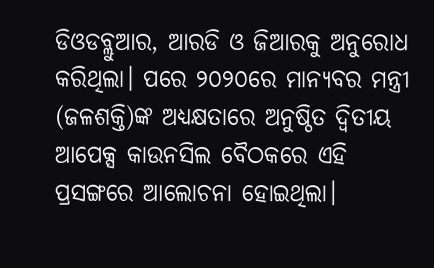ଡିଓଡବ୍ଲୁଆର, ଆରଡି ଓ ଜିଆରକୁ ଅନୁରୋଧ କରିଥିଲା। ପରେ ୨୦୨୦ରେ ମାନ୍ୟବର ମନ୍ତ୍ରୀ (ଜଳଶକ୍ତି)ଙ୍କ ଅଧ୍ୟକ୍ଷତାରେ ଅନୁଷ୍ଠିତ ଦ୍ୱିତୀୟ ଆପେକ୍ସ କାଉନସିଲ ବୈଠକରେ ଏହି ପ୍ରସଙ୍ଗରେ ଆଲୋଚନା ହୋଇଥିଲା।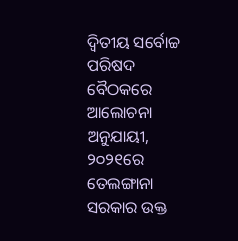ଦ୍ୱିତୀୟ ସର୍ବୋଚ୍ଚ ପରିଷଦ ବୈଠକରେ ଆଲୋଚନା ଅନୁଯାୟୀ, ୨୦୨୧ରେ ତେଲଙ୍ଗାନା ସରକାର ଉକ୍ତ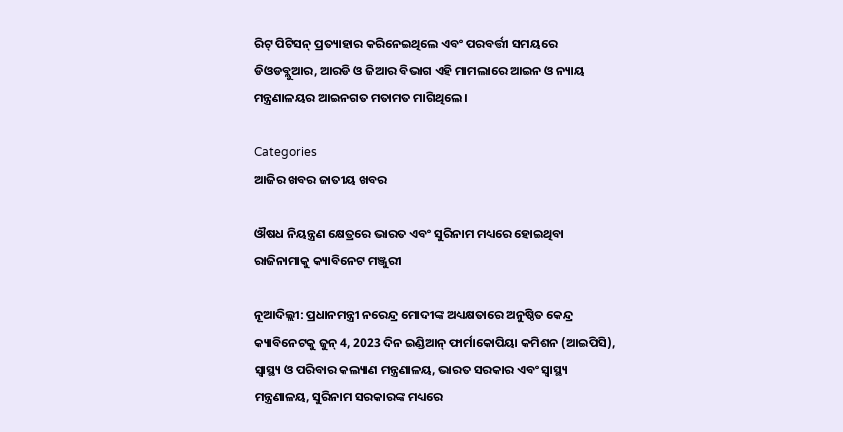ରିଟ୍ ପିଟିସନ୍ ପ୍ରତ୍ୟାହାର କରିନେଇଥିଲେ ଏବଂ ପରବର୍ତ୍ତୀ ସମୟରେ ଡିଓଡବ୍ଲୁଆର, ଆରଡି ଓ ଜିଆର ବିଭାଗ ଏହି ମାମଲାରେ ଆଇନ ଓ ନ୍ୟାୟ ମନ୍ତ୍ରଣାଳୟର ଆଇନଗତ ମତାମତ ମାଗିଥିଲେ।

Categories
ଆଜିର ଖବର ଜାତୀୟ ଖବର

ଔଷଧ ନିୟନ୍ତ୍ରଣ କ୍ଷେତ୍ରରେ ଭାରତ ଏବଂ ସୁରିନାମ ମଧ୍ୟରେ ହୋଇଥିବା ରାଜିନାମାକୁ କ୍ୟାବିନେଟ ମଞ୍ଜୁରୀ

ନୂଆଦିଲ୍ଲୀ: ପ୍ରଧାନମନ୍ତ୍ରୀ ନରେନ୍ଦ୍ର ମୋଦୀଙ୍କ ଅଧ୍ୟକ୍ଷତାରେ ଅନୁଷ୍ଠିତ କେନ୍ଦ୍ର କ୍ୟାବିନେଟକୁ ଜୁନ୍ 4, 2023 ଦିନ ଇଣ୍ଡିଆନ୍ ଫାର୍ମାକୋପିୟା କମିଶନ (ଆଇପିସି), ସ୍ୱାସ୍ଥ୍ୟ ଓ ପରିବାର କଲ୍ୟାଣ ମନ୍ତ୍ରଣାଳୟ, ଭାରତ ସରକାର ଏବଂ ସ୍ବାସ୍ଥ୍ୟ ମନ୍ତ୍ରଣାଳୟ, ସୁରିନାମ ସରକାରଙ୍କ ମଧ୍ୟରେ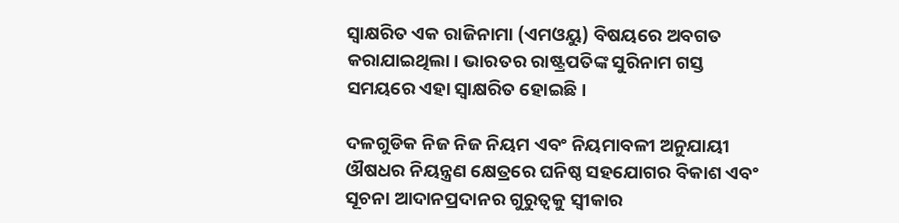ସ୍ୱାକ୍ଷରିତ ଏକ ରାଜିନାମା (ଏମଓୟୁ) ବିଷୟରେ ଅବଗତ କରାଯାଇଥିଲା। ଭାରତର ରାଷ୍ଟ୍ରପତିଙ୍କ ସୁରିନାମ ଗସ୍ତ ସମୟରେ ଏହା ସ୍ୱାକ୍ଷରିତ ହୋଇଛି।

ଦଳଗୁଡିକ ନିଜ ନିଜ ନିୟମ ଏବଂ ନିୟମାବଳୀ ଅନୁଯାୟୀ ଔଷଧର ନିୟନ୍ତ୍ରଣ କ୍ଷେତ୍ରରେ ଘନିଷ୍ଠ ସହଯୋଗର ବିକାଶ ଏବଂ ସୂଚନା ଆଦାନପ୍ରଦାନର ଗୁରୁତ୍ୱକୁ ସ୍ୱୀକାର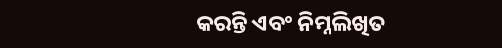କରନ୍ତି ଏବଂ ନିମ୍ନଲିଖିତ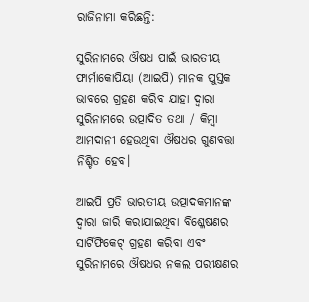ରାଜିନାମା କରିଛନ୍ତି:

ସୁରିନାମରେ ଔଷଧ ପାଇଁ ଭାରତୀୟ ଫାର୍ମାକୋପିୟା (ଆଇପି) ମାନକ ପୁସ୍ତକ ଭାବରେ ଗ୍ରହଣ କରିବ ଯାହା ଦ୍ବାରା ସୁରିନାମରେ ଉତ୍ପାଦିତ ତଥା / କିମ୍ବା ଆମଦାନୀ ହେଉଥିବା ଔଷଧର ଗୁଣବତ୍ତା ନିଶ୍ଚିତ ହେବ।

ଆଇପି ପ୍ରତି ଭାରତୀୟ ଉତ୍ପାଦକମାନଙ୍କ ଦ୍ବାରା ଜାରି କରାଯାଇଥିବା ବିଶ୍ଳେଷଣର ସାର୍ଟିଫିକେଟ୍ ଗ୍ରହଣ କରିବା ଏବଂ ସୁରିନାମରେ ଔଷଧର ନକଲ ପରୀକ୍ଷଣର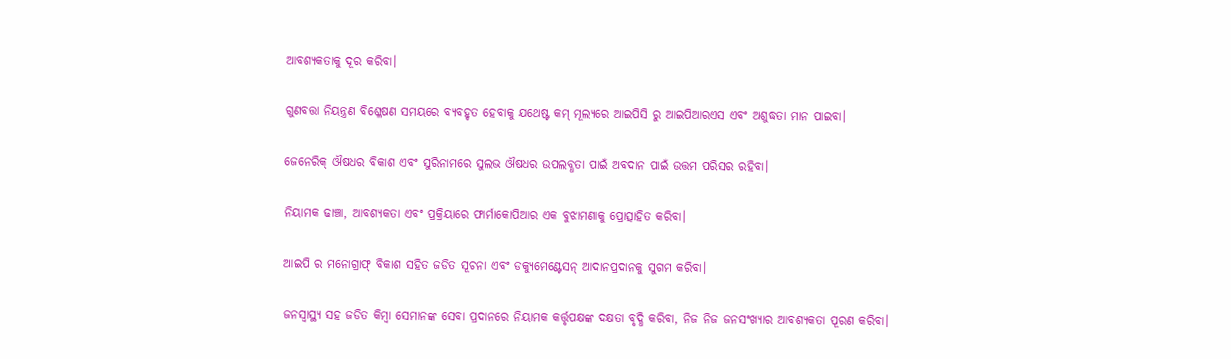ଆବଶ୍ୟକତାକୁ ଦୂର କରିବା।

ଗୁଣବତ୍ତା ନିୟନ୍ତ୍ରଣ ବିଶ୍ଳେଷଣ ସମୟରେ ବ୍ୟବହୃତ ହେବାକୁ ଯଥେଷ୍ଟ କମ୍ ମୂଲ୍ୟରେ ଆଇପିସି ରୁ ଆଇପିଆରଏସ ଏବଂ ଅଶୁଦ୍ଧତା ମାନ ପାଇବା।

ଜେନେରିକ୍ ଔଷଧର ବିକାଶ ଏବଂ ସୁରିନାମରେ ସୁଲଭ ଔଷଧର ଉପଲବ୍ଧତା ପାଇଁ ଅବଦାନ ପାଇଁ ଉତ୍ତମ ପରିସର ରହିବା।

ନିୟାମକ ଢାଞ୍ଚା, ଆବଶ୍ୟକତା ଏବଂ ପ୍ରକ୍ରିୟାରେ ଫାର୍ମାକୋପିଆର ଏକ ବୁଝାମଣାକୁ ପ୍ରୋତ୍ସାହିତ କରିବା।

ଆଇପି ର ମନୋଗ୍ରାଫ୍ ବିକାଶ ସହିତ ଜଡିତ ସୂଚନା ଏବଂ ଡକ୍ୟୁମେଣ୍ଟେସନ୍ ଆଦାନପ୍ରଦାନକୁ ସୁଗମ କରିବା।

ଜନସ୍ୱାସ୍ଥ୍ୟ ସହ ଜଡିତ କିମ୍ବା ସେମାନଙ୍କ ସେବା ପ୍ରଦାନରେ ନିୟାମକ କର୍ତ୍ତୃପକ୍ଷଙ୍କ ଦକ୍ଷତା ବୃଦ୍ଧି କରିବା, ନିଜ ନିଜ ଜନସଂଖ୍ୟାର ଆବଶ୍ୟକତା ପୂରଣ କରିବା।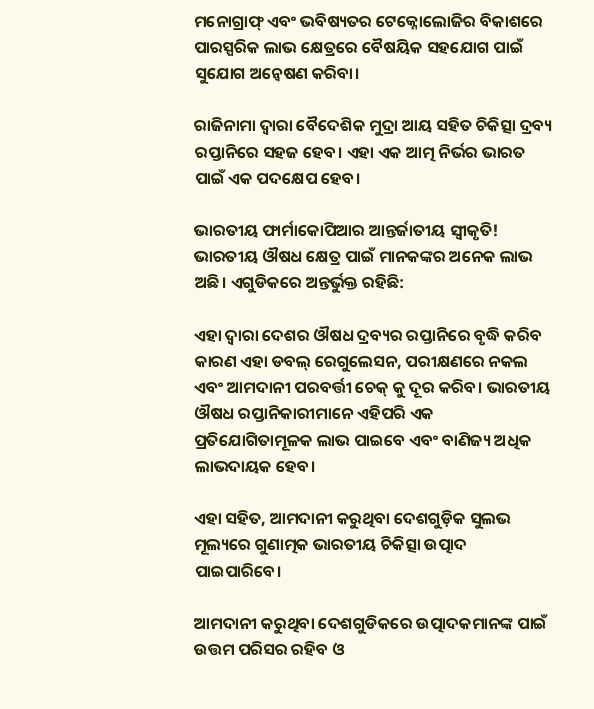ମନୋଗ୍ରାଫ୍ ଏବଂ ଭବିଷ୍ୟତର ଟେକ୍ନୋଲୋଜିର ବିକାଶରେ ପାରସ୍ପରିକ ଲାଭ କ୍ଷେତ୍ରରେ ବୈଷୟିକ ସହଯୋଗ ପାଇଁ ସୁଯୋଗ ଅନ୍ୱେଷଣ କରିବା।

ରାଜିନାମା ଦ୍ବାରା ବୈଦେଶିକ ମୁଦ୍ରା ଆୟ ସହିତ ଚିକିତ୍ସା ଦ୍ରବ୍ୟ ରପ୍ତାନିରେ ସହଜ ହେବ। ଏହା ଏକ ଆତ୍ମ ନିର୍ଭର ଭାରତ ପାଇଁ ଏକ ପଦକ୍ଷେପ ହେବ।

ଭାରତୀୟ ଫାର୍ମାକୋପିଆର ଆନ୍ତର୍ଜାତୀୟ ସ୍ୱୀକୃତି! ଭାରତୀୟ ଔଷଧ କ୍ଷେତ୍ର ପାଇଁ ମାନକଙ୍କର ଅନେକ ଲାଭ ଅଛି। ଏଗୁଡିକରେ ଅନ୍ତର୍ଭୁକ୍ତ ରହିଛି:

ଏହା ଦ୍ବାରା ଦେଶର ଔଷଧ ଦ୍ରବ୍ୟର ରପ୍ତାନିରେ ବୃଦ୍ଧି କରିବ କାରଣ ଏହା ଡବଲ୍ ରେଗୁଲେସନ, ପରୀକ୍ଷଣରେ ନକଲ ଏବଂ ଆମଦାନୀ ପରବର୍ତ୍ତୀ ଚେକ୍ କୁ ଦୂର କରିବ। ଭାରତୀୟ ଔଷଧ ରପ୍ତାନିକାରୀମାନେ ଏହିପରି ଏକ ପ୍ରତିଯୋଗିତାମୂଳକ ଲାଭ ପାଇବେ ଏବଂ ବାଣିଜ୍ୟ ଅଧିକ ଲାଭଦାୟକ ହେବ।

ଏହା ସହିତ, ଆମଦାନୀ କରୁଥିବା ଦେଶଗୁଡ଼ିକ ସୁଲଭ ମୂଲ୍ୟରେ ଗୁଣାତ୍ମକ ଭାରତୀୟ ଚିକିତ୍ସା ଉତ୍ପାଦ ପାଇପାରିବେ।

ଆମଦାନୀ କରୁଥିବା ଦେଶଗୁଡିକରେ ଉତ୍ପାଦକମାନଙ୍କ ପାଇଁ ଉତ୍ତମ ପରିସର ରହିବ ଓ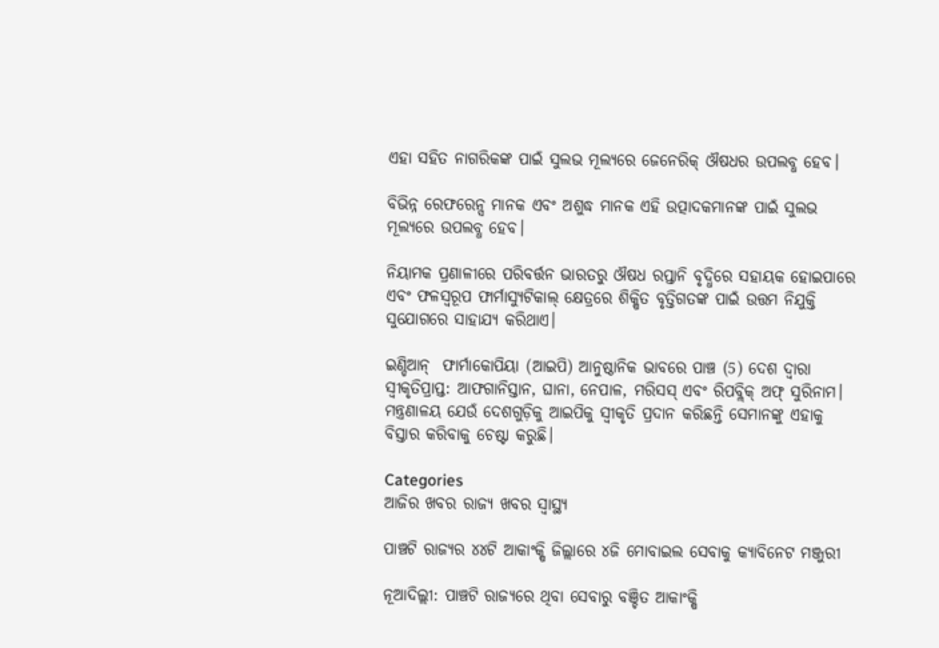ଏହା ସହିତ ନାଗରିକଙ୍କ ପାଇଁ ସୁଲଭ ମୂଲ୍ୟରେ ଜେନେରିକ୍ ଔଷଧର ଉପଲବ୍ଧ ହେବ।

ବିଭିନ୍ନ ରେଫରେନ୍ସ ମାନକ ଏବଂ ଅଶୁଦ୍ଧ ମାନକ ଏହି ଉତ୍ପାଦକମାନଙ୍କ ପାଇଁ ସୁଲଭ ମୂଲ୍ୟରେ ଉପଲବ୍ଧ ହେବ।

ନିୟାମକ ପ୍ରଣାଳୀରେ ପରିବର୍ତ୍ତନ ଭାରତରୁ ଔଷଧ ରପ୍ତାନି ବୃଦ୍ଧିରେ ସହାୟକ ହୋଇପାରେ ଏବଂ ଫଳସ୍ୱରୂପ ଫାର୍ମାସ୍ୟୁଟିକାଲ୍ କ୍ଷେତ୍ରରେ ଶିକ୍ଷିତ ବୃତ୍ତିଗତଙ୍କ ପାଇଁ ଉତ୍ତମ ନିଯୁକ୍ତି ସୁଯୋଗରେ ସାହାଯ୍ୟ କରିଥାଏ।

ଇଣ୍ଡିଆନ୍  ଫାର୍ମାକୋପିୟା (ଆଇପି) ଆନୁଷ୍ଠାନିକ ଭାବରେ ପାଞ୍ଚ (5) ଦେଶ ଦ୍ୱାରା ସ୍ୱୀକୃତିପ୍ରାପ୍ତ: ଆଫଗାନିସ୍ତାନ, ଘାନା, ନେପାଳ, ମରିସସ୍ ଏବଂ ରିପବ୍ଲିକ୍ ଅଫ୍ ସୁରିନାମ। ମନ୍ତ୍ରଣାଳୟ ଯେଉଁ ଦେଶଗୁଡ଼ିକୁ ଆଇପିକୁ ସ୍ବୀକୃତି ପ୍ରଦାନ କରିଛନ୍ତି ସେମାନଙ୍କୁ ଏହାକୁ ବିସ୍ତାର କରିବାକୁ ଚେଷ୍ଟା କରୁଛି।

Categories
ଆଜିର ଖବର ରାଜ୍ୟ ଖବର ସ୍ବାସ୍ଥ୍ୟ

ପାଞ୍ଚଟି ରାଜ୍ୟର ୪୪ଟି ଆକାଂକ୍ଷି ଜିଲ୍ଲାରେ ୪ଜି ମୋବାଇଲ ସେବାକୁ କ୍ୟାବିନେଟ ମଞ୍ଜୁରୀ

ନୂଆଦିଲ୍ଲୀ: ପାଞ୍ଚଟି ରାଜ୍ୟରେ ଥିବା ସେବାରୁ ବଞ୍ଚିତ ଆକାଂକ୍ଷି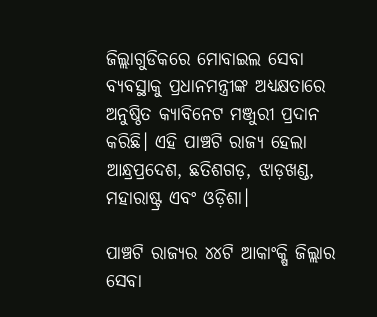ଜିଲ୍ଲାଗୁଡିକରେ ମୋବାଇଲ ସେବା ବ୍ୟବସ୍ଥାକୁ ପ୍ରଧାନମନ୍ତ୍ରୀଙ୍କ ଅଧ୍ୟକ୍ଷତାରେ ଅନୁଷ୍ଠିତ କ୍ୟାବିନେଟ ମଞ୍ଜୁରୀ ପ୍ରଦାନ କରିଛି। ଏହି ପାଞ୍ଚଟି ରାଜ୍ୟ ହେଲା ଆନ୍ଧ୍ରପ୍ରଦେଶ, ଛତିଶଗଡ଼, ଝାଡ଼ଖଣ୍ଡ, ମହାରାଷ୍ଟ୍ର ଏବଂ ଓଡ଼ିଶା।

ପାଞ୍ଚଟି ରାଜ୍ୟର ୪୪ଟି ଆକାଂକ୍ଷି ଜିଲ୍ଲାର ସେବା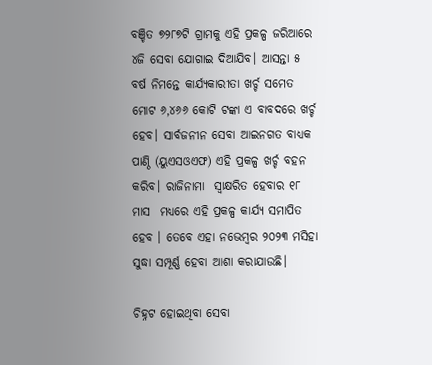ବଞ୍ଚିତ ୭୨୮୭ଟି ଗ୍ରାମକୁ ଏହି ପ୍ରକଳ୍ପ ଜରିଆରେ ୪ଜି ସେବା ଯୋଗାଇ ଦିଆଯିବ। ଆସନ୍ତା ୫ ବର୍ଷ ନିମନ୍ତେ କାର୍ଯ୍ୟକାରୀତା ଖର୍ଚ୍ଚ ସମେତ ମୋଟ ୬,୪୬୬ କୋଟି ଟଙ୍କା ଏ ବାବଦରେ ଖର୍ଚ୍ଚ ହେବ। ସାର୍ବଜନୀନ ସେବା ଆଇନଗତ ବାଧ୍ୟକ ପାଣ୍ଠି (ୟୁଏସଓଏଫ) ଏହି ପ୍ରକଳ୍ପ ଖର୍ଚ୍ଚ ବହନ କରିବ। ରାଜିନାମା  ସ୍ୱାକ୍ଷରିତ ହେବାର ୧୮ ମାସ  ମଧ୍ୟରେ ଏହି ପ୍ରକଳ୍ପ କାର୍ଯ୍ୟ ସମାପିତ ହେବ । ତେବେ ଏହା ନଭେମ୍ବର ୨୦୨୩ ମସିହା ସୁଦ୍ଧା ସମ୍ପୂର୍ଣ୍ଣ ହେବା ଆଶା କରାଯାଉଛି।

ଚିହ୍ନଟ ହୋଇଥିବା ସେବା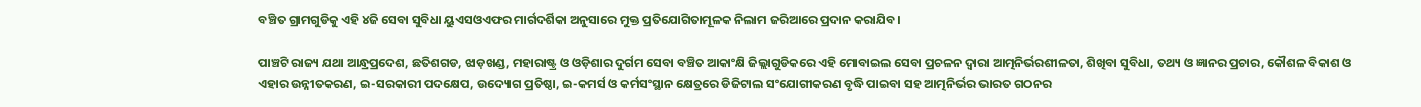ବଞ୍ଚିତ ଗ୍ରାମଗୁଡିକୁ ଏହି ୪ଜି ସେବା ସୁବିଧା ୟୁଏସଓଏଫର ମାର୍ଗଦର୍ଶିକା ଅନୁସାରେ ମୁକ୍ତ ପ୍ରତିଯୋଗିତାମୂଳକ ନିଲାମ ଜରିଆରେ ପ୍ରଦାନ କରାଯିବ।

ପାଞ୍ଚଟି ରାଜ୍ୟ ଯଥା ଆନ୍ଧ୍ରପ୍ରଦେଶ, ଛତିଶଗଡ, ଝାଡ଼ଖଣ୍ଡ, ମହାରାଷ୍ଟ୍ର ଓ ଓଡ଼ିଶାର ଦୁର୍ଗମ ସେବା ବଞ୍ଚିତ ଆକାଂକ୍ଷି ଜିଲ୍ଲାଗୁଡିକରେ ଏହି ମୋବାଇଲ ସେବା ପ୍ରଚଳନ ଦ୍ୱାରା ଆତ୍ମନିର୍ଭରଶୀଳତା, ଶିଖିବା ସୁବିଧା, ତଥ୍ୟ ଓ ଜ୍ଞାନର ପ୍ରଚାର, କୌଶଳ ବିକାଶ ଓ ଏହାର ଉନ୍ନୀତକରଣ, ଇ-ସରକାରୀ ପଦକ୍ଷେପ, ଉଦ୍ୟୋଗ ପ୍ରତିଷ୍ଠା, ଇ-କମର୍ସ ଓ କର୍ମସଂସ୍ଥାନ କ୍ଷେତ୍ରରେ ଡିଜିଟାଲ ସଂଯୋଗୀକରଣ ବୃଦ୍ଧି ପାଇବା ସହ ଆତ୍ମନିର୍ଭର ଭାରତ ଗଠନର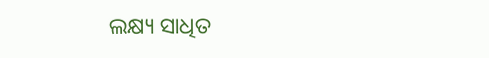ଲକ୍ଷ୍ୟ ସାଧିତ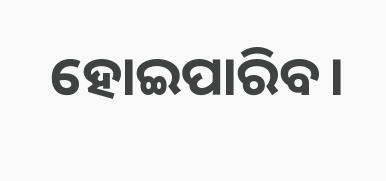ହୋଇପାରିବ।